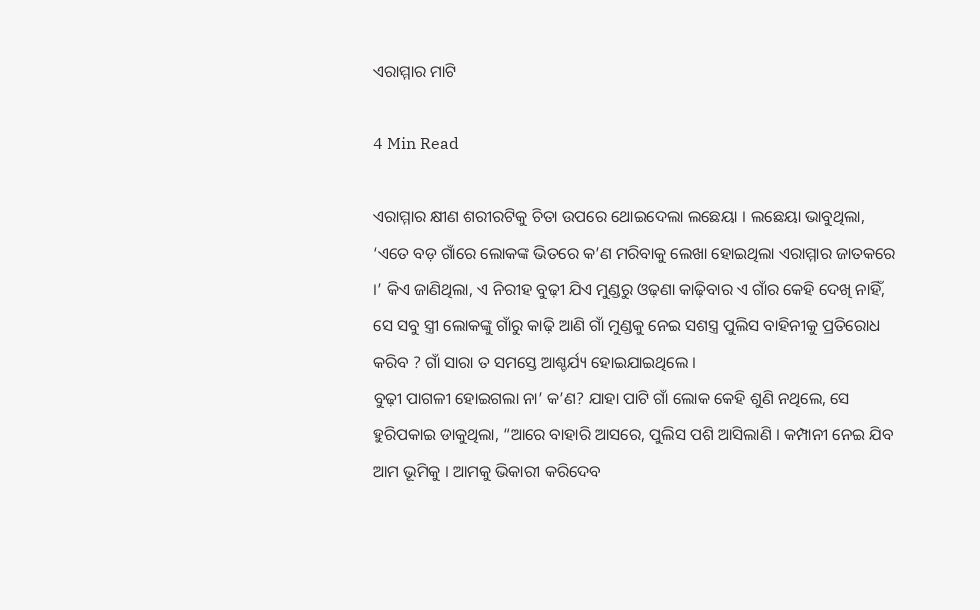ଏରାମ୍ମାର ମାଟି

4 Min Read

ଏରାମ୍ମାର କ୍ଷୀଣ ଶରୀରଟିକୁ ଚିତା ଉପରେ ଥୋଇଦେଲା ଲଛେୟା । ଲଛେୟା ଭାବୁଥିଲା, ‘ଏତେ ବଡ଼ ଗାଁରେ ଲୋକଙ୍କ ଭିତରେ କ’ଣ ମରିବାକୁ ଲେଖା ହୋଇଥିଲା ଏରାମ୍ମାର ଜାତକରେ ।’ କିଏ ଜାଣିଥିଲା, ଏ ନିରୀହ ବୁଢ଼ୀ ଯିଏ ମୁଣ୍ଡରୁ ଓଢ଼ଣା କାଢ଼ିବାର ଏ ଗାଁର କେହି ଦେଖି ନାହିଁ, ସେ ସବୁ ସ୍ତ୍ରୀ ଲୋକଙ୍କୁ ଗାଁରୁ କାଢ଼ି ଆଣି ଗାଁ ମୁଣ୍ଡକୁ ନେଇ ସଶସ୍ତ୍ର ପୁଲିସ ବାହିନୀକୁ ପ୍ରତିରୋଧ କରିବ ? ଗାଁ ସାରା ତ ସମସ୍ତେ ଆଶ୍ଚର୍ଯ୍ୟ ହୋଇଯାଇଥିଲେ ।
ବୁଢ଼ୀ ପାଗଳୀ ହୋଇଗଲା ନା’ କ’ଣ? ଯାହା ପାଟି ଗାଁ ଲୋକ କେହି ଶୁଣି ନଥିଲେ, ସେ ହୁରିପକାଇ ଡାକୁଥିଲା, “ଆରେ ବାହାରି ଆସରେ, ପୁଲିସ ପଶି ଆସିଲାଣି । କମ୍ପାନୀ ନେଇ ଯିବ ଆମ ଭୂମିକୁ । ଆମକୁ ଭିକାରୀ କରିଦେବ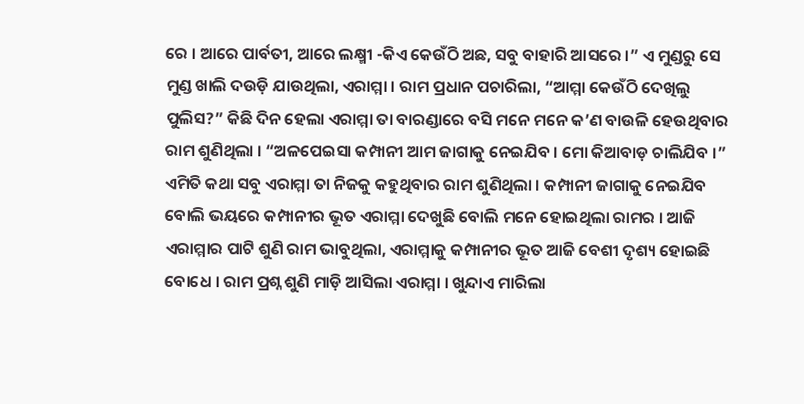ରେ । ଆରେ ପାର୍ବତୀ, ଆରେ ଲକ୍ଷ୍ମୀ -କିଏ କେଉଁଠି ଅଛ, ସବୁ ବାହାରି ଆସରେ ।” ଏ ମୁଣ୍ଡରୁ ସେ ମୁଣ୍ଡ ଖାଲି ଦଉଡ଼ି ଯାଉଥିଲା, ଏରାମ୍ମା । ରାମ ପ୍ରଧାନ ପଚାରିଲା, “ଆମ୍ମା କେଉଁଠି ଦେଖିଲୁ ପୁଲିସ?” କିଛି ଦିନ ହେଲା ଏରାମ୍ମା ତା ବାରଣ୍ଡାରେ ବସି ମନେ ମନେ କ’ଣ ବାଉଳି ହେଉଥିବାର ରାମ ଶୁଣିଥିଲା । “ଅଳପେଇସା କମ୍ପାନୀ ଆମ ଜାଗାକୁ ନେଇଯିବ । ମୋ କିଆବାଡ଼ ଚାଲିଯିବ ।” ଏମିତି କଥା ସବୁ ଏରାମ୍ମା ତା ନିଜକୁ କହୁଥିବାର ରାମ ଶୁଣିଥିଲା । କମ୍ପାନୀ ଜାଗାକୁ ନେଇଯିବ ବୋଲି ଭୟରେ କମ୍ପାନୀର ଭୂତ ଏରାମ୍ମା ଦେଖୁଛି ବୋଲି ମନେ ହୋଇଥିଲା ରାମର । ଆଜି ଏରାମ୍ମାର ପାଟି ଶୁଣି ରାମ ଭାବୁଥିଲା, ଏରାମ୍ମାକୁ କମ୍ପାନୀର ଭୂତ ଆଜି ବେଶୀ ଦୃଶ୍ୟ ହୋଇଛି ବୋଧେ । ରାମ ପ୍ରଶ୍ନ ଶୁଣି ମାଡ଼ି ଆସିଲା ଏରାମ୍ମା । ଖୁନ୍ଦାଏ ମାରିଲା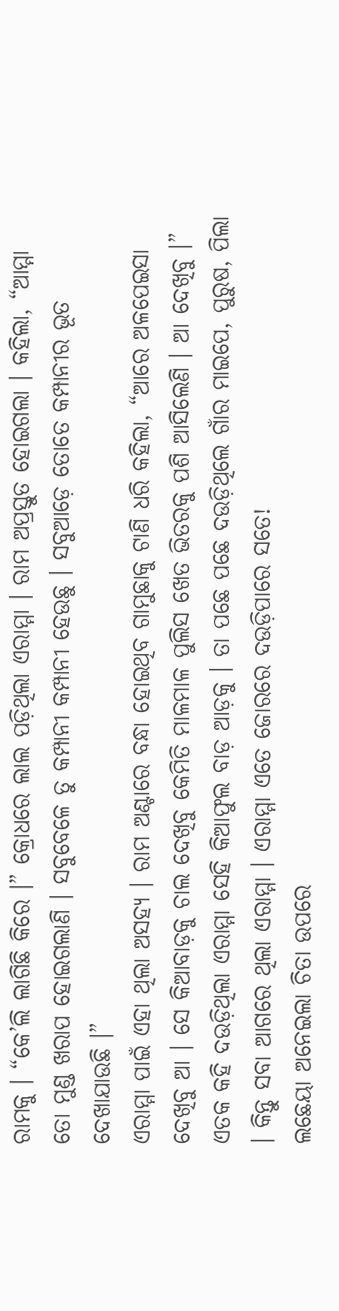ରାମକୁ । “କେ’ଲି ଲାଗିଛି କିରେ ।” କ୍ରୋଧରେ ଲାଲ ପଡ଼ିଥିଲା ଏରାମ୍ମା । ରାମ ଅପ୍ରସ୍ତୁତ ହୋଇଗଲା । କହିଲା, “ଆମ୍ମା ତୋ ମୁଣ୍ଡ ଖରାପ ହୋଇଗଲାଣି । ସବୁବେଳେ ତୁ କମ୍ପାନୀ କମ୍ପାନୀ ହେଉଛୁ । ସବୁଆଡ଼େ ତୋତେ କମ୍ପାନୀର ଭୂତ ଦେଖାଯାଉଛି ।”
ଏରାମ୍ମା ପାଇଁ ଏହା ଥିଲା ଅସହ୍ୟ । ରାମ ଅଣ୍ଟାରେ ବନ୍ଧା ହୋଇଥିବ ଗାମୁଛାକୁ ଟାଣି ଧରି କହିଲା, “ଆରେ ଅଳପେଇସା ଦେଖିବୁ ଆ । ସେ କିଆବାଡ଼କୁ ଚାଲ ଦେଖିବୁ କେମିତି ମାଳମାଳ ପୁଲିସ ଖେତ ଭିତରକୁ ପଶି ଆସିଲେଣି । ଆ ଦେଖିବୁ ।” ଏତକ କହି ଦଉଡ଼ିଥିଲା ଏରାମ୍ମା ସେହି କିଆଫୁଲ ବାଡ଼ ଆଡ଼କୁ । ତା ପଛେ ପଛେ ଦଉଡ଼ିଥିଲେ ଗାଁର ମାଇପେ, ପୁରୁଷ, ପିଲା । କିନ୍ତୁ ସବା ଆଗରେ ଥିଲା ଏରାମ୍ମା । ଏରାମ୍ମା ଏତେ ଜୋରରେ ଦଉଡ଼ିପାରେ ସତେ!
ଲଛେୟା ଅନେଇଲା ଚିତା ଉପରେ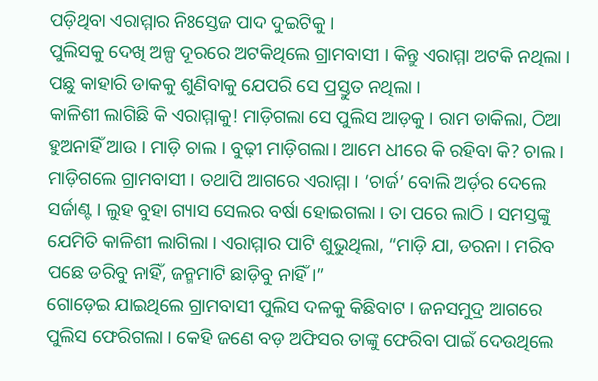ପଡ଼ିଥିବା ଏରାମ୍ମାର ନିଃସ୍ତେଜ ପାଦ ଦୁଇଟିକୁ ।
ପୁଲିସକୁ ଦେଖି ଅଳ୍ପ ଦୂରରେ ଅଟକିଥିଲେ ଗ୍ରାମବାସୀ । କିନ୍ତୁ ଏରାମ୍ମା ଅଟକି ନଥିଲା । ପଛୁ କାହାରି ଡାକକୁ ଶୁଣିବାକୁ ଯେପରି ସେ ପ୍ରସ୍ତୁତ ନଥିଲା ।
କାଳିଶୀ ଲାଗିଛି କି ଏରାମ୍ମାକୁ! ମାଡ଼ିଗଲା ସେ ପୁଲିସ ଆଡ଼କୁ । ରାମ ଡାକିଲା, ଠିଆ ହୁଅନାହିଁ ଆଉ । ମାଡ଼ି ଚାଲ । ବୁଢ଼ୀ ମାଡ଼ିଗଲା। ଆମେ ଧୀରେ କି ରହିବା କି? ଚାଲ ।
ମାଡ଼ିଗଲେ ଗ୍ରାମବାସୀ । ତଥାପି ଆଗରେ ଏରାମ୍ମା । ‘ଚାର୍ଜ’ ବୋଲି ଅର୍ଡ଼ର ଦେଲେ ସର୍ଜାଣ୍ଟ । ଲୁହ ବୁହା ଗ୍ୟାସ ସେଲର ବର୍ଷା ହୋଇଗଲା । ତା ପରେ ଲାଠି । ସମସ୍ତଙ୍କୁ ଯେମିତି କାଳିଶୀ ଲାଗିଲା । ଏରାମ୍ମାର ପାଟି ଶୁଭୁଥିଲା, “ମାଡ଼ି ଯା, ଡରନା । ମରିବ ପଛେ ଡରିବୁ ନାହିଁ, ଜନ୍ମମାଟି ଛାଡ଼ିବୁ ନାହିଁ ।”
ଗୋଡ଼େଇ ଯାଇଥିଲେ ଗ୍ରାମବାସୀ ପୁଲିସ ଦଳକୁ କିଛିବାଟ । ଜନସମୁଦ୍ର ଆଗରେ ପୁଲିସ ଫେରିଗଲା । କେହି ଜଣେ ବଡ଼ ଅଫିସର ତାଙ୍କୁ ଫେରିବା ପାଇଁ ଦେଉଥିଲେ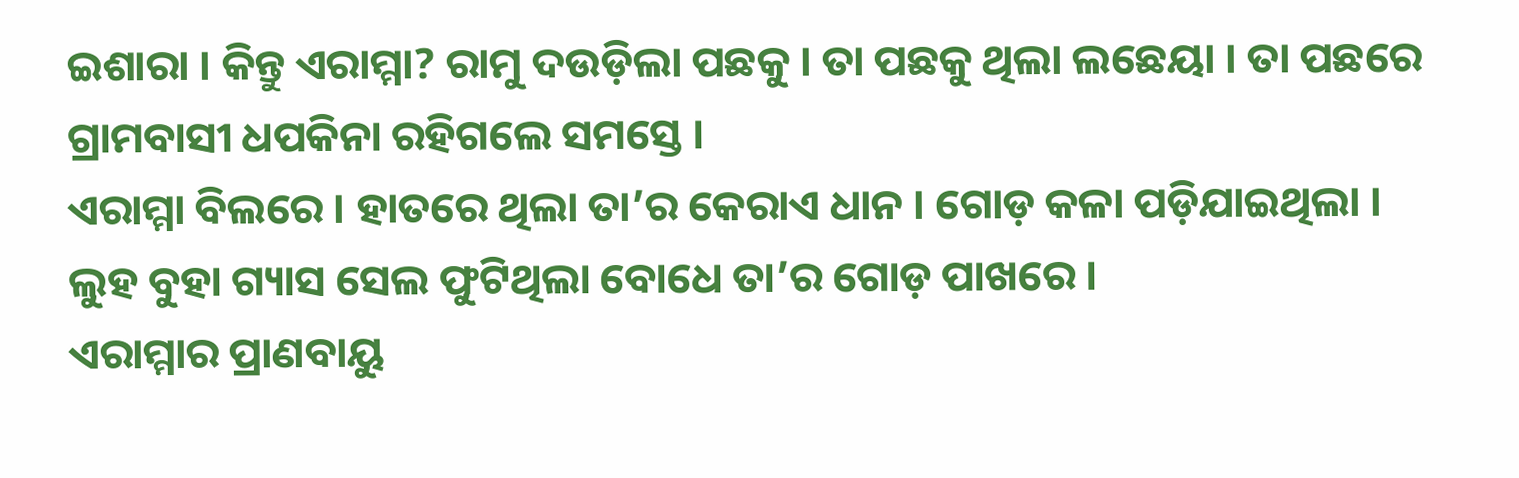ଇଶାରା । କିନ୍ତୁ ଏରାମ୍ମା? ରାମୁ ଦଉଡ଼ିଲା ପଛକୁ । ତା ପଛକୁ ଥିଲା ଲଛେୟା । ତା ପଛରେ ଗ୍ରାମବାସୀ ଧପକିନା ରହିଗଲେ ସମସ୍ତେ ।
ଏରାମ୍ମା ବିଲରେ । ହାତରେ ଥିଲା ତା’ର କେରାଏ ଧାନ । ଗୋଡ଼ କଳା ପଡ଼ିଯାଇଥିଲା । ଲୁହ ବୁହା ଗ୍ୟାସ ସେଲ ଫୁଟିଥିଲା ବୋଧେ ତା’ର ଗୋଡ଼ ପାଖରେ ।
ଏରାମ୍ମାର ପ୍ରାଣବାୟୁ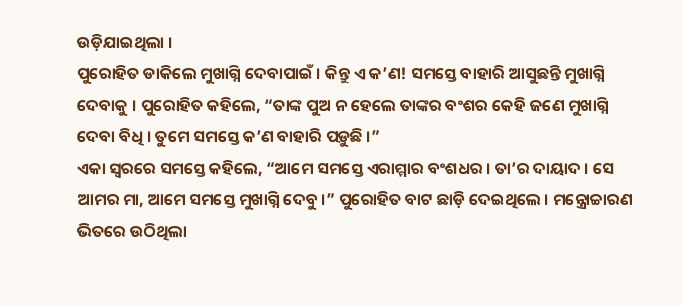ଉଡ଼ିଯାଇଥିଲା ।
ପୁରୋହିତ ଡାକିଲେ ମୁଖାଗ୍ନି ଦେବାପାଇଁ । କିନ୍ତୁ ଏ କ’ଣ! ସମସ୍ତେ ବାହାରି ଆସୁଛନ୍ତି ମୁଖାଗ୍ନି ଦେବାକୁ । ପୁରୋହିତ କହିଲେ, “ତାଙ୍କ ପୁଅ ନ ହେଲେ ତାଙ୍କର ବଂଶର କେହି ଜଣେ ମୁଖାଗ୍ନି ଦେବା ବିଧି । ତୁମେ ସମସ୍ତେ କ’ଣ ବାହାରି ପଡ଼ୁଛି ।”
ଏକା ସ୍ୱରରେ ସମସ୍ତେ କହିଲେ, “ଆମେ ସମସ୍ତେ ଏରାମ୍ମାର ବଂଶଧର । ତା’ର ଦାୟାଦ । ସେ ଆମର ମା, ଆମେ ସମସ୍ତେ ମୁଖାଗ୍ନି ଦେବୁ ।” ପୁରୋହିତ ବାଟ ଛାଡ଼ି ଦେଇଥିଲେ । ମନ୍ତ୍ରୋଚ୍ଚାରଣ ଭିତରେ ଉଠିଥିଲା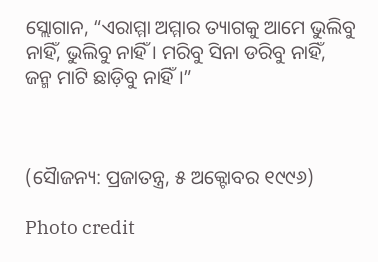ସ୍ଲୋଗାନ, “ଏରାମ୍ମା ଅମ୍ମାର ତ୍ୟାଗକୁ ଆମେ ଭୁଲିବୁ ନାହିଁ, ଭୁଲିବୁ ନାହିଁ । ମରିବୁ ସିନା ଡରିବୁ ନାହିଁ, ଜନ୍ମ ମାଟି ଛାଡ଼ିବୁ ନାହିଁ ।”



(ସୈାଜନ୍ୟ: ପ୍ରଜାତନ୍ତ୍ର, ୫ ଅକ୍ଟୋବର ୧୯୯୬)

Photo credit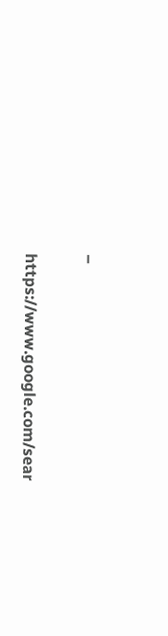–

https://www.google.com/sear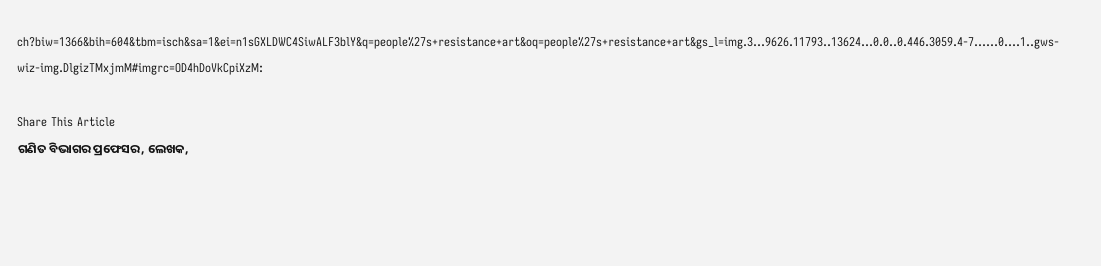ch?biw=1366&bih=604&tbm=isch&sa=1&ei=n1sGXLDWC4SiwALF3blY&q=people%27s+resistance+art&oq=people%27s+resistance+art&gs_l=img.3…9626.11793..13624…0.0..0.446.3059.4-7……0….1..gws-wiz-img.DlgizTMxjmM#imgrc=OD4hDoVkCpiXzM:

Share This Article
ଗଣିତ ବିଭାଗର ପ୍ରଫେସର, ଲେଖକ,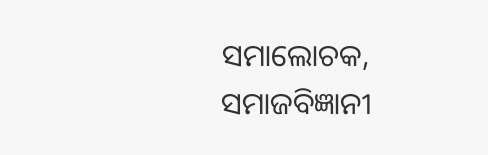ସମାଲୋଚକ, ସମାଜବିଜ୍ଞାନୀ